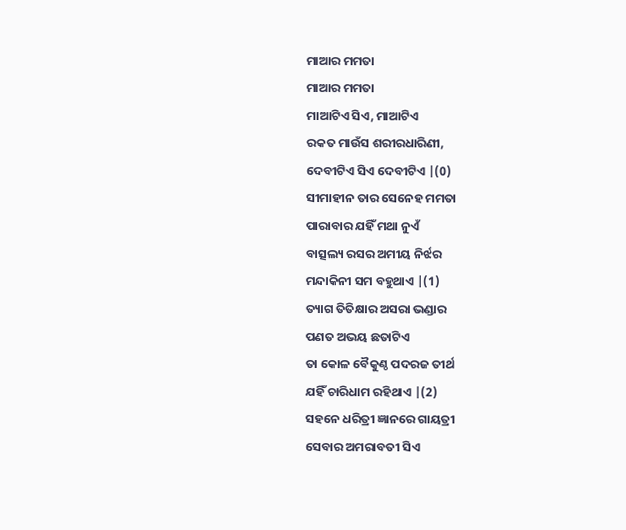ମାଆର ମମତା
ମାଆର ମମତା
ମାଆଟିଏ ସିଏ, ମାଆଟିଏ
ରକତ ମାଉଁସ ଶରୀରଧାରିଣୀ,
ଦେବୀଟିଏ ସିଏ ଦେବୀଟିଏ |(0)
ସୀମାହୀନ ତାର ସେନେହ ମମତା
ପାରାବାର ଯହିଁ ମଥା ନୁଏଁ
ବାତ୍ସଲ୍ୟ ରସର ଅମୀୟ ନିର୍ଝର
ମନ୍ଦାକିନୀ ସମ ବହୁଥାଏ |(1)
ତ୍ୟାଗ ତିତିକ୍ଷାର ଅସରା ଭଣ୍ଡାର
ପଣତ ଅଭୟ ଛତାଟିଏ
ତା କୋଳ ବୈକୁଣ୍ଠ ପଦରଜ ତୀର୍ଥ
ଯହିଁ ଚାରିଧାମ ରହିଥାଏ |(2)
ସହନେ ଧରିତ୍ରୀ ଜ୍ଞାନରେ ଗାୟତ୍ରୀ
ସେବାର ଅମରାବତୀ ସିଏ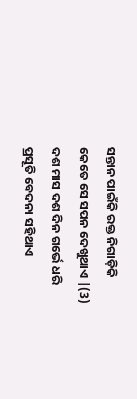ସନ୍ତାନ ପାଇଁକି ରକ୍ତ ନିଗାଡ଼ିକି
କେତେ ସେ ସପନ ଦେଖୁଥାଏ |(3)
ଦଶ ମାସ ଦଶ ଦିନ ଗର୍ଭେ ଧରି
ପ୍ରସୂତି ବେଦନା ସହିଥାଏ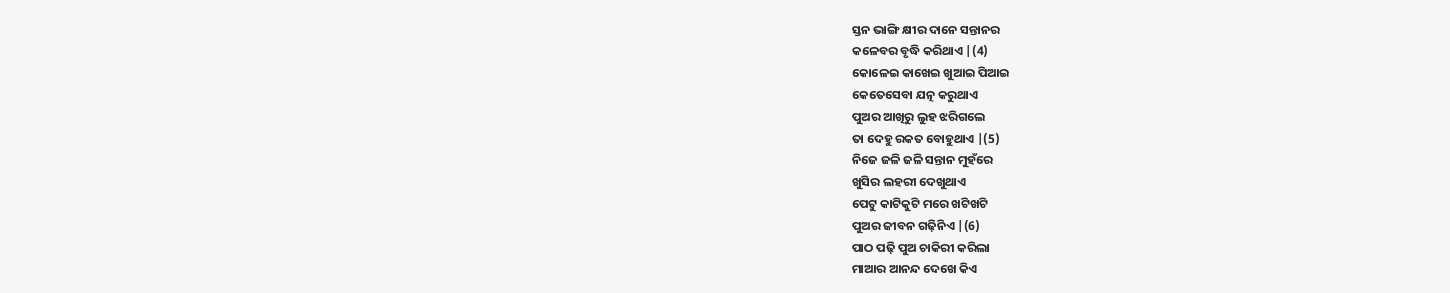ସ୍ତନ ଭାଙ୍ଗି କ୍ଷୀର ଦାନେ ସନ୍ତାନର
କଳେବର ବୃଦ୍ଧି କରିଥାଏ |(4)
କୋଳେଇ କାଖେଇ ଖୁଆଇ ପିଆଇ
କେତେସେବା ଯତ୍ନ କରୁଥାଏ
ପୁଅର ଆଖିରୁ ଲୁହ ଝରିଗଲେ
ତା ଦେହୁ ରକତ ବୋହୁଥାଏ |(5)
ନିଜେ ଜଳି ଜଳି ସନ୍ତାନ ମୁହଁରେ
ଖୁସିର ଲହରୀ ଦେଖୁଥାଏ
ପେଟୁ କାଟିକୁଟି ମରେ ଖଟିଖଟି
ପୁଅର ଜୀବନ ଗଢ଼ିନିଏ |(6)
ପାଠ ପଢ଼ି ପୁଅ ଚାକିରୀ କରିଲା
ମାଆର ଆନନ୍ଦ ଦେଖେ କିଏ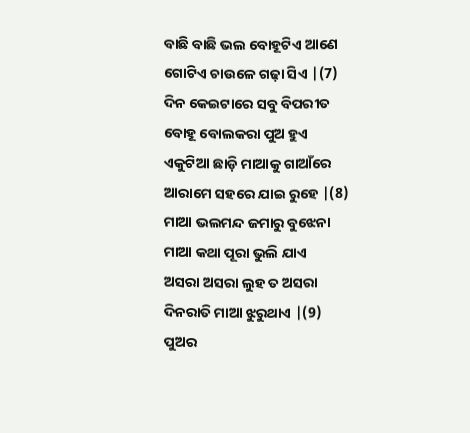ବାଛି ବାଛି ଭଲ ବୋହୂଟିଏ ଆଣେ
ଗୋଟିଏ ଚାଉଳେ ଗଢ଼ା ସିଏ |(7)
ଦିନ କେଇଟାରେ ସବୁ ବିପରୀତ
ବୋହୂ ବୋଲକରା ପୁଅ ହୁଏ
ଏକୁଟିଆ ଛାଡ଼ି ମାଆକୁ ଗାଆଁରେ
ଆରାମେ ସହରେ ଯାଇ ରୁହେ |(8)
ମାଆ ଭଲମନ୍ଦ ଜମାରୁ ବୁଝେନା
ମାଆ କଥା ପୂରା ଭୁଲି ଯାଏ
ଅସରା ଅସରା ଲୁହ ତ ଅସରା
ଦିନରାତି ମାଆ ଝୁରୁଥାଏ |(9)
ପୁଅର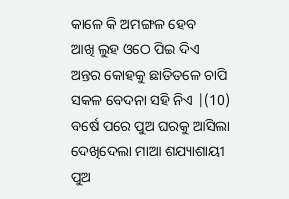କାଳେ କି ଅମଙ୍ଗଳ ହେବ
ଆଖି ଲୁହ ଓଠେ ପିଇ ଦିଏ
ଅନ୍ତର କୋହକୁ ଛାତିତଳେ ଚାପି
ସକଳ ବେଦନା ସହି ନିଏ |(10)
ବର୍ଷେ ପରେ ପୁଅ ଘରକୁ ଆସିଲା
ଦେଖିଦେଲା ମାଆ ଶଯ୍ୟାଶାୟୀ
ପୁଅ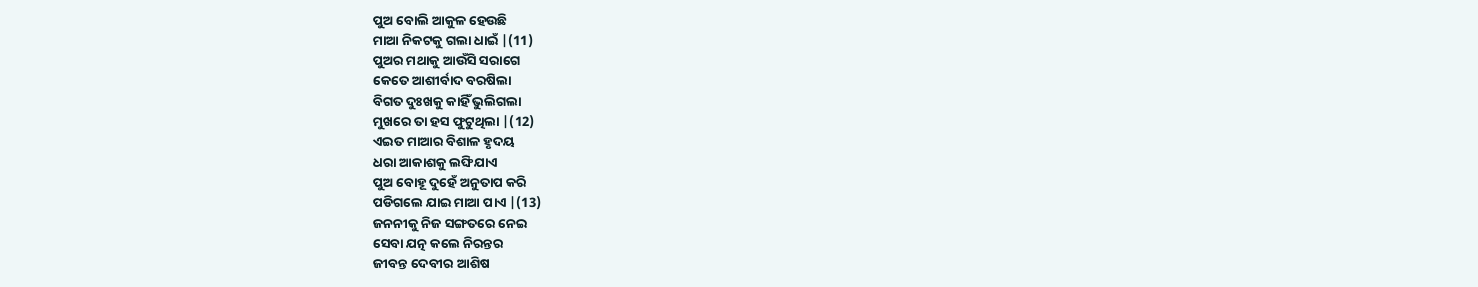ପୁଅ ବୋଲି ଆକୁଳ ହେଉଛି
ମାଆ ନିକଟକୁ ଗଲା ଧାଇଁ |(11)
ପୁଅର ମଥାକୁ ଆଉଁସି ସରାଗେ
କେତେ ଆଶୀର୍ବାଦ ବରଷିଲା
ବିଗତ ଦୁଃଖକୁ କାହିଁ ଭୁଲିଗଲା
ମୁଖରେ ତା ହସ ଫୁଟୁଥିଲା |(12)
ଏଇତ ମାଆର ବିଶାଳ ହୃଦୟ
ଧରା ଆକାଶକୁ ଲଙ୍ଘିଯାଏ
ପୁଅ ବୋହୂ ଦୁହେଁ ଅନୁତାପ କରି
ପଡିଗଲେ ଯାଇ ମାଆ ପାଏ |(13)
ଜନନୀକୁ ନିଜ ସଙ୍ଗତରେ ନେଇ
ସେବା ଯତ୍ନ କଲେ ନିରନ୍ତର
ଜୀବନ୍ତ ଦେବୀର ଆଶିଷ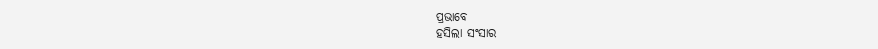ପ୍ରଭାବେ
ହସିଲା ସଂସାର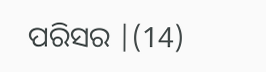ପରିସର |(14)